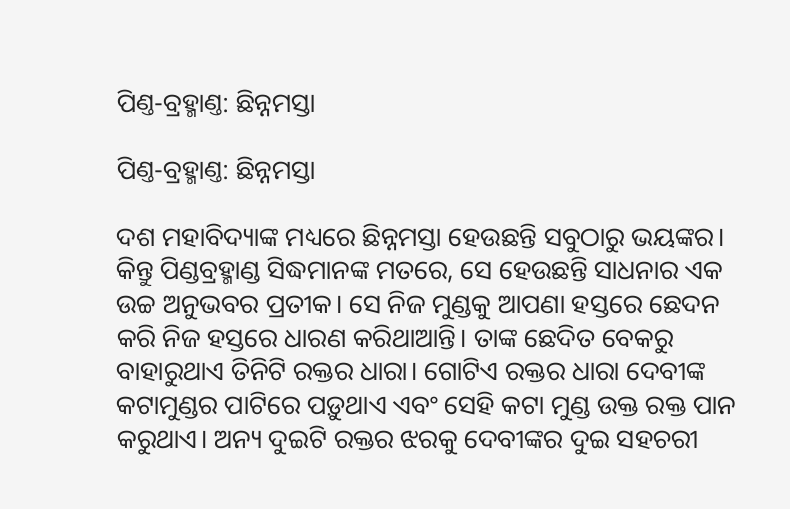ପିଣ୍ତ-ବ୍ରହ୍ମାଣ୍ତ: ଛିନ୍ନମସ୍ତା

ପିଣ୍ତ-ବ୍ରହ୍ମାଣ୍ତ: ଛିନ୍ନମସ୍ତା

ଦଶ ମହାବିଦ୍ୟାଙ୍କ ମଧ୍ୟରେ ଛିନ୍ନମସ୍ତା ହେଉଛନ୍ତି ସବୁଠାରୁ ଭୟଙ୍କର। କିନ୍ତୁ ପିଣ୍ଡବ୍ରହ୍ମାଣ୍ଡ ସିଦ୍ଧମାନଙ୍କ ମତରେ, ସେ ହେଉଛନ୍ତି ସାଧନାର ଏକ ଉଚ୍ଚ ଅନୁଭବର ପ୍ରତୀକ। ସେ ନିଜ ମୁଣ୍ଡକୁ ଆପଣା ହସ୍ତରେ ଛେଦନ କରି ନିଜ ହସ୍ତରେ ଧାରଣ କରିଥାଆନ୍ତି। ତାଙ୍କ ଛେଦିତ ବେକରୁ ବାହାରୁଥାଏ ତିନିଟି ରକ୍ତର ଧାରା। ଗୋଟିଏ ରକ୍ତର ଧାରା ଦେବୀଙ୍କ କଟାମୁଣ୍ଡର ପାଟିରେ ପଡ଼ୁଥାଏ ଏବଂ ସେହି କଟା ମୁଣ୍ଡ ଉକ୍ତ ରକ୍ତ ପାନ କରୁଥାଏ। ଅନ୍ୟ ଦୁଇଟି ରକ୍ତର ଝରକୁ ଦେବୀଙ୍କର ଦୁଇ ସହଚରୀ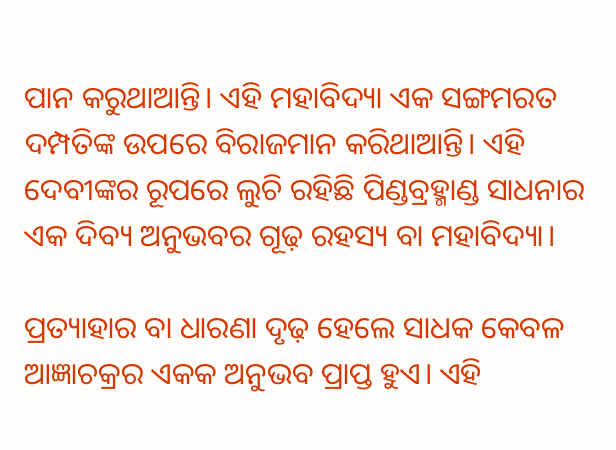ପାନ କରୁଥାଆନ୍ତି। ଏହି ମହାବିଦ୍ୟା ଏକ ସଙ୍ଗମରତ ଦମ୍ପତିଙ୍କ ଉପରେ ବିରାଜମାନ କରିଥାଆନ୍ତି। ଏହି ଦେବୀଙ୍କର ରୂପରେ ଲୁଚି ରହିଛି ପିଣ୍ଡବ୍ରହ୍ମାଣ୍ଡ ସାଧନାର ଏକ ଦିବ୍ୟ ଅନୁଭବର ଗୂଢ଼ ରହସ୍ୟ ବା ମହାବିଦ୍ୟା।

ପ୍ରତ୍ୟାହାର ବା ଧାରଣା ଦୃଢ଼ ହେଲେ ସାଧକ କେବଳ ଆଜ୍ଞାଚକ୍ରର ଏକକ ଅନୁଭବ ପ୍ରାପ୍ତ ହୁଏ। ଏହି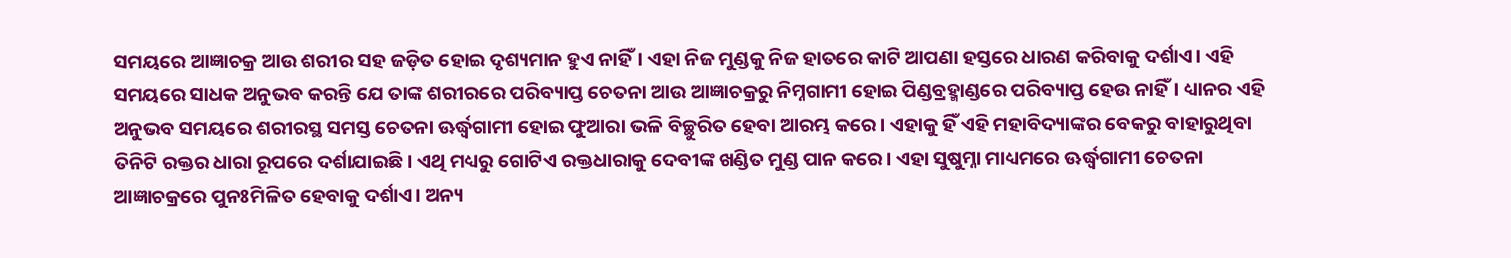ସମୟରେ ଆଜ୍ଞାଚକ୍ର ଆଉ ଶରୀର ସହ ଜଡ଼ିତ ହୋଇ ଦୃଶ୍ୟମାନ ହୁଏ ନାହିଁ। ଏହା ନିଜ ମୁଣ୍ଡକୁ ନିଜ ହାତରେ କାଟି ଆପଣା ହସ୍ତରେ ଧାରଣ କରିବାକୁ ଦର୍ଶାଏ। ଏହି ସମୟରେ ସାଧକ ଅନୁଭବ କରନ୍ତି ଯେ ତାଙ୍କ ଶରୀରରେ ପରିବ୍ୟାପ୍ତ ଚେତନା ଆଉ ଆଜ୍ଞାଚକ୍ରରୁ ନିମ୍ନଗାମୀ ହୋଇ ପିଣ୍ଡବ୍ରହ୍ମାଣ୍ଡରେ ପରିବ୍ୟାପ୍ତ ହେଉ ନାହିଁ। ଧ୍ୟାନର ଏହି ଅନୁଭବ ସମୟରେ ଶରୀରସ୍ଥ ସମସ୍ତ ଚେତନା ଊର୍ଦ୍ଧ୍ୱଗାମୀ ହୋଇ ଫୁଆରା ଭଳି ବିଚ୍ଛୁରିତ ହେବା ଆରମ୍ଭ କରେ। ଏହାକୁ ହିଁ ଏହି ମହାବିଦ୍ୟାଙ୍କର ବେକରୁ ବାହାରୁଥିବା ତିନିଟି ରକ୍ତର ଧାରା ରୂପରେ ଦର୍ଶାଯାଇଛି। ଏଥି ମଧ୍ୟରୁ ଗୋଟିଏ ରକ୍ତଧାରାକୁ ଦେବୀଙ୍କ ଖଣ୍ଡିତ ମୁଣ୍ଡ ପାନ କରେ। ଏହା ସୁଷୁମ୍ନା ମାଧ୍ୟମରେ ଊର୍ଦ୍ଧ୍ୱଗାମୀ ଚେତନା ଆଜ୍ଞାଚକ୍ରରେ ପୁନଃମିଳିତ ହେବାକୁ ଦର୍ଶାଏ। ଅନ୍ୟ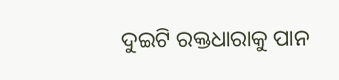ଦୁଇଟି ରକ୍ତଧାରାକୁ ପାନ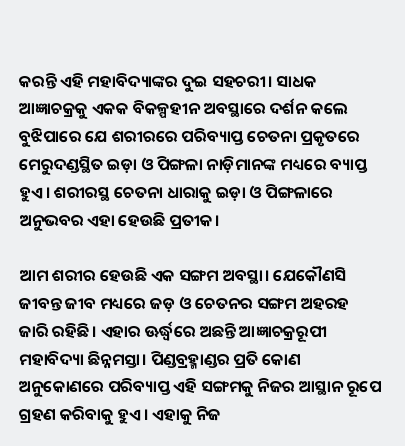କରନ୍ତି ଏହି ମହାବିଦ୍ୟାଙ୍କର ଦୁଇ ସହଚରୀ। ସାଧକ ଆଜ୍ଞାଚକ୍ରକୁ ଏକକ ବିକଳ୍ପହୀନ ଅବସ୍ଥାରେ ଦର୍ଶନ କଲେ ବୁଝିପାରେ ଯେ ଶରୀରରେ ପରିବ୍ୟାପ୍ତ ଚେତନା ପ୍ରକୃତରେ ମେରୁଦଣ୍ଡସ୍ଥିତ ଇଡ଼ା ଓ ପିଙ୍ଗଳା ନାଡ଼ିମାନଙ୍କ ମଧ୍ୟରେ ବ୍ୟାପ୍ତ ହୁଏ। ଶରୀରସ୍ଥ ଚେତନା ଧାରାକୁ ଇଡ଼ା ଓ ପିଙ୍ଗଳାରେ ଅନୁଭବର ଏହା ହେଉଛି ପ୍ରତୀକ।

ଆମ ଶରୀର ହେଉଛି ଏକ ସଙ୍ଗମ ଅବସ୍ଥା। ଯେକୌଣସି ଜୀବନ୍ତ ଜୀବ ମଧ୍ୟରେ ଜଡ଼ ଓ ଚେତନର ସଙ୍ଗମ ଅହରହ ଜାରି ରହିଛି। ଏହାର ଊର୍ଦ୍ଧ୍ୱରେ ଅଛନ୍ତି ଆଜ୍ଞାଚକ୍ରରୂପୀ ମହାବିଦ୍ୟା ଛିନ୍ନମସ୍ତା। ପିଣ୍ଡବ୍ରହ୍ମାଣ୍ଡର ପ୍ରତି କୋଣ ଅନୁକୋଣରେ ପରିବ୍ୟାପ୍ତ ଏହି ସଙ୍ଗମକୁ ନିଜର ଆସ୍ଥାନ ରୂପେ ଗ୍ରହଣ କରିବାକୁ ହୁଏ। ଏହାକୁ ନିଜ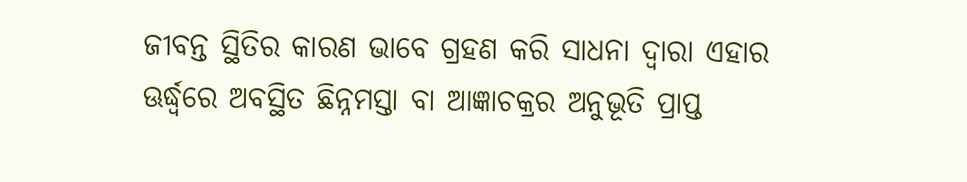ଜୀବନ୍ତ ସ୍ଥିତିର କାରଣ ଭାବେ ଗ୍ରହଣ କରି ସାଧନା ଦ୍ୱାରା ଏହାର ଊର୍ଦ୍ଧ୍ୱରେ ଅବସ୍ଥିତ ଛିନ୍ନମସ୍ତା ବା ଆଜ୍ଞାଚକ୍ରର ଅନୁଭୂତି ପ୍ରାପ୍ତ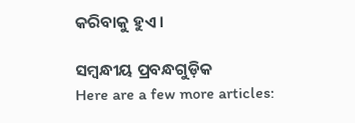କରିବାକୁ ହୁଏ।

ସମ୍ବନ୍ଧୀୟ ପ୍ରବନ୍ଧଗୁଡ଼ିକ
Here are a few more articles: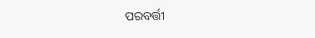ପରବର୍ତ୍ତୀ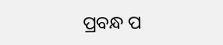ପ୍ରବନ୍ଧ ପ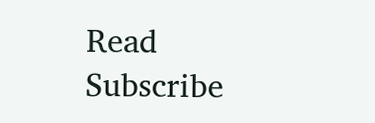Read
Subscribe